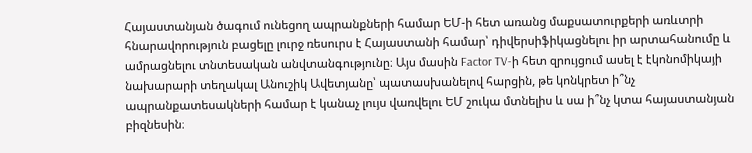Հայաստանյան ծագում ունեցող ապրանքների համար ԵՄ-ի հետ առանց մաքսատուրքերի առևտրի հնարավորություն բացելը լուրջ ռեսուրս է Հայաստանի համար՝ դիվերսիֆիկացնելու իր արտահանումը և ամրացնելու տնտեսական անվտանգությունը։ Այս մասին Factor TV-ի հետ զրույցում ասել է էկոնոմիկայի նախարարի տեղակալ Անուշիկ Ավետյանը՝ պատասխանելով հարցին, թե կոնկրետ ի՞նչ ապրանքատեսակների համար է կանաչ լույս վառվելու ԵՄ շուկա մտնելիս և սա ի՞նչ կտա հայաստանյան բիզնեսին։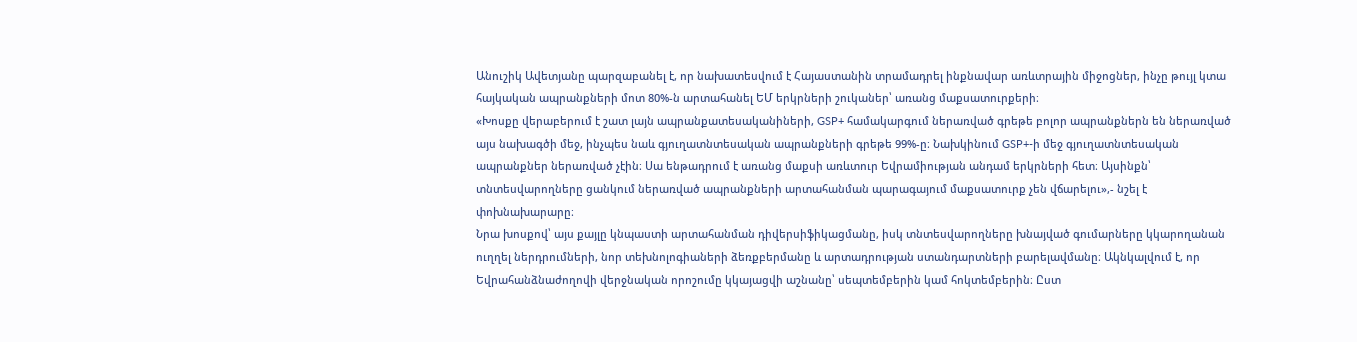Անուշիկ Ավետյանը պարզաբանել է, որ նախատեսվում է Հայաստանին տրամադրել ինքնավար առևտրային միջոցներ, ինչը թույլ կտա հայկական ապրանքների մոտ 80%-ն արտահանել ԵՄ երկրների շուկաներ՝ առանց մաքսատուրքերի։
«Խոսքը վերաբերում է շատ լայն ապրանքատեսականիների, GSP+ համակարգում ներառված գրեթե բոլոր ապրանքներն են ներառված այս նախագծի մեջ, ինչպես նաև գյուղատնտեսական ապրանքների գրեթե 99%-ը։ Նախկինում GSP+-ի մեջ գյուղատնտեսական ապրանքներ ներառված չէին։ Սա ենթադրում է առանց մաքսի առևտուր Եվրամիության անդամ երկրների հետ։ Այսինքն՝ տնտեսվարողները ցանկում ներառված ապրանքների արտահանման պարագայում մաքսատուրք չեն վճարելու»,- նշել է փոխնախարարը։
Նրա խոսքով՝ այս քայլը կնպաստի արտահանման դիվերսիֆիկացմանը, իսկ տնտեսվարողները խնայված գումարները կկարողանան ուղղել ներդրումների, նոր տեխնոլոգիաների ձեռքբերմանը և արտադրության ստանդարտների բարելավմանը։ Ակնկալվում է, որ Եվրահանձնաժողովի վերջնական որոշումը կկայացվի աշնանը՝ սեպտեմբերին կամ հոկտեմբերին։ Ըստ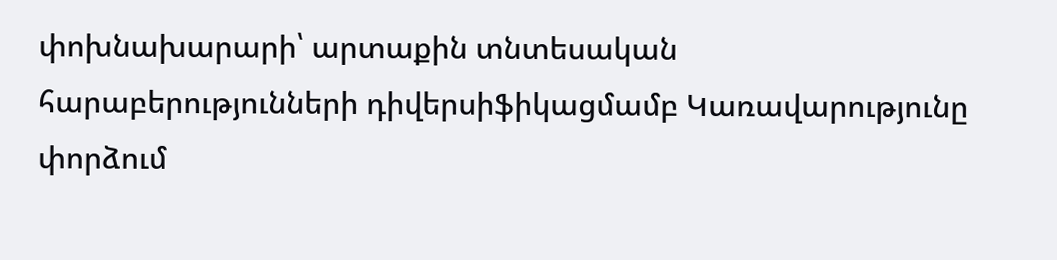փոխնախարարի՝ արտաքին տնտեսական հարաբերությունների դիվերսիֆիկացմամբ Կառավարությունը փորձում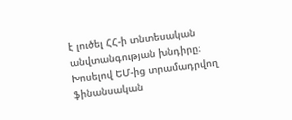է լուծել ՀՀ-ի տնտեսական անվտանգության խնդիրը։
Խոսելով ԵՄ-ից տրամադրվող ֆինանսական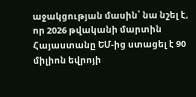աջակցության մասին՝ նա նշել է, որ 2026 թվականի մարտին Հայաստանը ԵՄ-ից ստացել է 90 միլիոն եվրոյի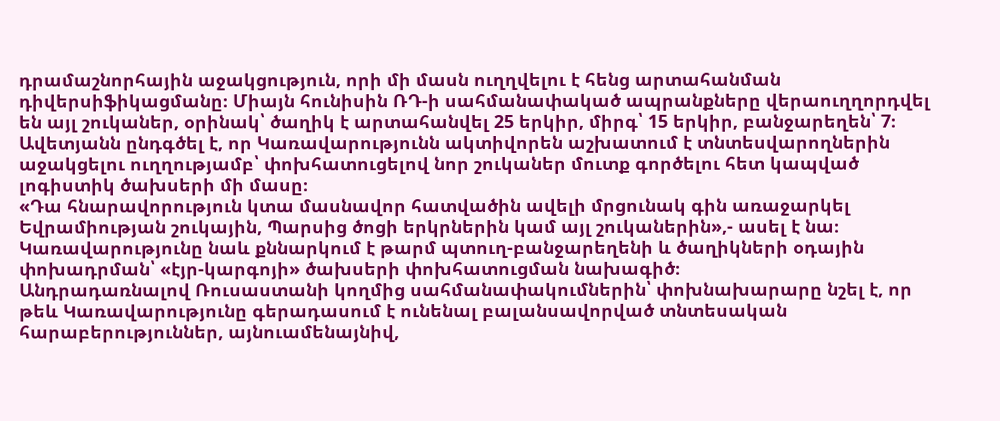դրամաշնորհային աջակցություն, որի մի մասն ուղղվելու է հենց արտահանման դիվերսիֆիկացմանը։ Միայն հունիսին ՌԴ-ի սահմանափակած ապրանքները վերաուղղորդվել են այլ շուկաներ, օրինակ՝ ծաղիկ է արտահանվել 25 երկիր, միրգ՝ 15 երկիր, բանջարեղեն՝ 7։
Ավետյանն ընդգծել է, որ Կառավարությունն ակտիվորեն աշխատում է տնտեսվարողներին աջակցելու ուղղությամբ՝ փոխհատուցելով նոր շուկաներ մուտք գործելու հետ կապված լոգիստիկ ծախսերի մի մասը։
«Դա հնարավորություն կտա մասնավոր հատվածին ավելի մրցունակ գին առաջարկել Եվրամիության շուկային, Պարսից ծոցի երկրներին կամ այլ շուկաներին»,- ասել է նա։
Կառավարությունը նաև քննարկում է թարմ պտուղ-բանջարեղենի և ծաղիկների օդային փոխադրման՝ «էյր-կարգոյի» ծախսերի փոխհատուցման նախագիծ։
Անդրադառնալով Ռուսաստանի կողմից սահմանափակումներին՝ փոխնախարարը նշել է, որ թեև Կառավարությունը գերադասում է ունենալ բալանսավորված տնտեսական հարաբերություններ, այնուամենայնիվ,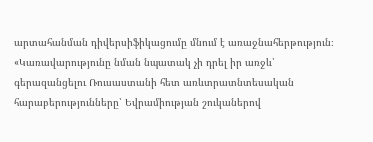արտահանման դիվերսիֆիկացումը մնում է առաջնահերթություն։
«Կառավարությունը նման նպատակ չի դրել իր առջև՝ գերազանցելու Ռուսաստանի հետ առևտրատնտեսական հարաբերությունները՝ Եվրամիության շուկաներով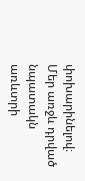փոխարինելով։ Մեր առջև դրված նպատակն առևտրի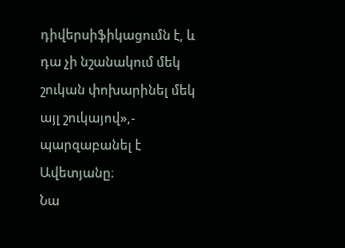դիվերսիֆիկացումն է, և դա չի նշանակում մեկ շուկան փոխարինել մեկ այլ շուկայով»,- պարզաբանել է Ավետյանը։
Նա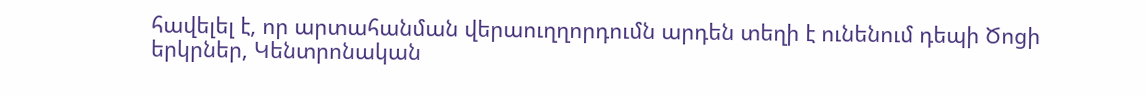հավելել է, որ արտահանման վերաուղղորդումն արդեն տեղի է ունենում դեպի Ծոցի երկրներ, Կենտրոնական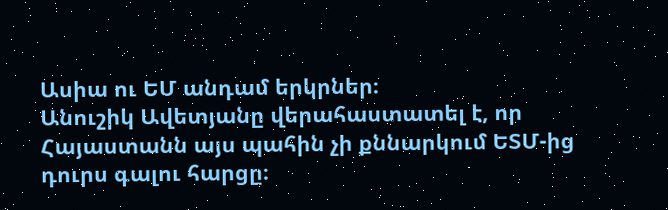Ասիա ու ԵՄ անդամ երկրներ։
Անուշիկ Ավետյանը վերահաստատել է, որ Հայաստանն այս պահին չի քննարկում ԵՏՄ-ից դուրս գալու հարցը։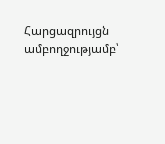Հարցազրույցն ամբողջությամբ՝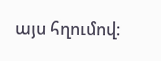այս հղումով։